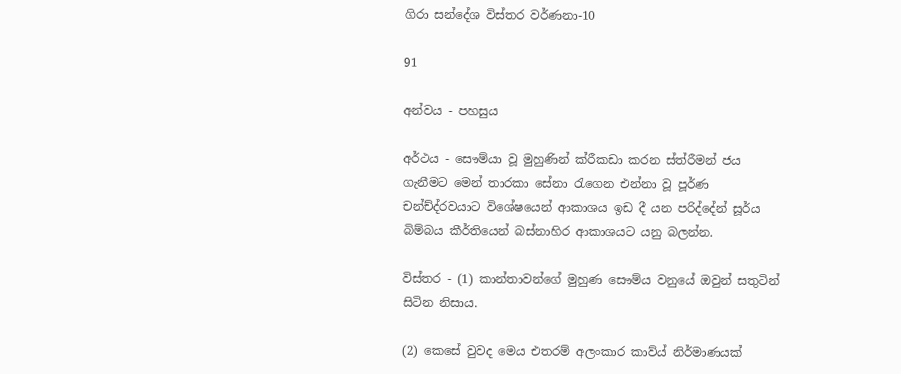ගිරා සන්දේශ විස්තර වර්ණනා-10

91

අන්වය - පහසුය

අර්ථය - සෞම්යා වූ මුහුණින් ක්රීකඩා කරන ස්ත්රීමන් ජය ගැනීමට මෙන් තාරකා සේනා රැගෙන එන්නා වූ පූර්ණ චන්ච්ද්රවයාට විශේෂයෙන් ආකාශය ඉඩ දී යන පරිද්දේන් සූර්ය බිම්බය කීර්තියෙන් බස්නාහිර ආකාශයට යනු බලන්න.

විස්තර - (1) කාන්තාවන්ගේ මුහුණ සෞම්ය වනුයේ ඔවුන් සතුටින් සිටින නිසාය.

(2) කෙසේ වුවද මෙය එතරම් අලංකාර කාව්ය් නිර්මාණයක්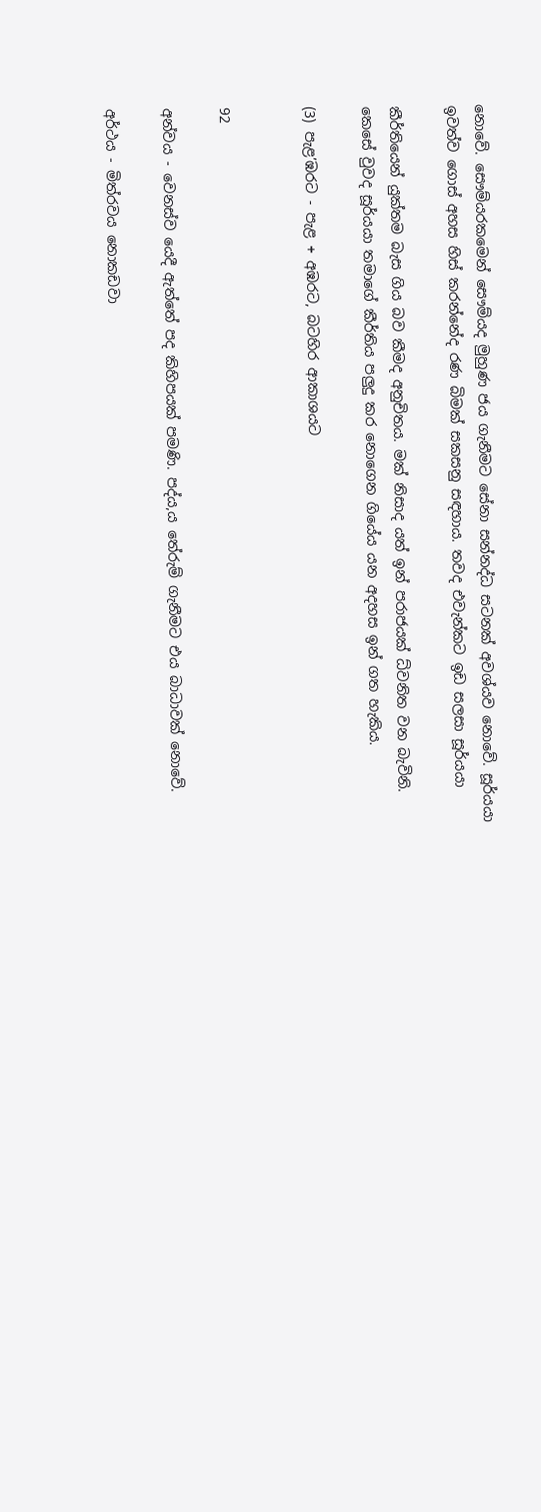නොවේ. සෞම්යරකමෙන් සෞම්යද මුහුණ ජය ගැනීමට සේනා සන්නද්ධ සටනක් අවශ්යව නොවේ. සූර්යයා ඉවත්ව ගොස් අහස හිස් කරන්නේද රණ බිමක් සකසනු සඳහාය. තවද එවැන්කට ඉඩ සලසා සූර්යයා

කීර්තියෙන් යුක්තම බැස ගිය බව කීමද අනුචිතය. මක් නිසාද යත් ඉන් පරාජයක් ධ්වනිත වන බැවිනි. කෙසේ වුවද සූර්යයා තමාගේ කීර්තිය පලුදු කර නොගෙන ගියේය යන අදහස ඉන් ගත හැකිය.

(3) පැළ’ඹරට - පැළ + අඹරට, බටහිර ආකාශයට


92

අන්වය - වෙනස්ව යෙදී ඇත්තේ පද කිහිපයක් පමණි. පද්ය,ය තේරුම් ගැනීමට එය බාධාවක් නොවේ.

අර්ථය - මිත්රවය නොකඩවා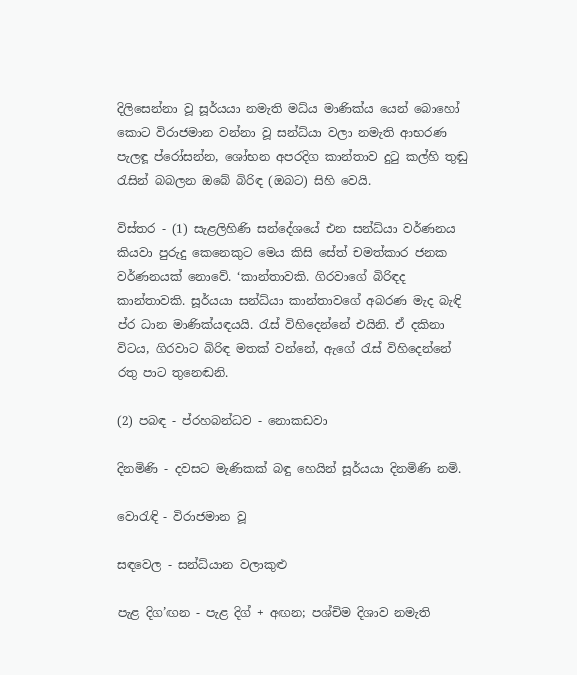දිලිසෙන්නා වූ සූර්යයා නමැති මධ්ය මාණික්ය යෙන් බොහෝ කොට විරාජමාන වන්නා වූ සන්ධ්යා වලා නමැති ආභරණ පැලඳූ ප්රෝසන්න, ශෝභන අපරදිග කාන්තාව දුටු කල්හි තුඬු රැසින් බබලන ඔබේ බිරිඳ (ඔබට) සිහි වෙයි.

විස්තර - (1) සැළලිහිණි සන්දේශයේ එන සන්ධ්යා වර්ණනය කියවා පුරුදු කෙනෙකුට මෙය කිසි සේත් චමත්කාර ජනක වර්ණනයක් නොවේ. ‘කාන්තාවකි. ගිරවාගේ බිරිඳද කාන්තාවකි. සූර්යයා සන්ධ්යා කාන්තාවගේ අබරණ මැද බැඳි ප්ර ධාන මාණික්යඳයයි. රැස් විහිදෙන්නේ එයිනි. ඒ දකිනා විටය, ගිරවාට බිරිඳ මතක් වන්නේ, ඇගේ රැස් විහිදෙන්නේ රතු පාට තු‍නෙඬනි.

(2) පබඳ - ප්රහබන්ධව - නොකඩවා

දිනමිණි - දවසට මැණිකක් බඳු හෙයින් සූර්යයා දිනමිණි නමි.

වොරැඳි - විරාජමාන වූ

සඳවෙල - සන්ධ්යාන වලාකුළු

පැළ දිග’ඟන - පැළ දිග් + අඟන; පශ්චිම දිශාව නමැති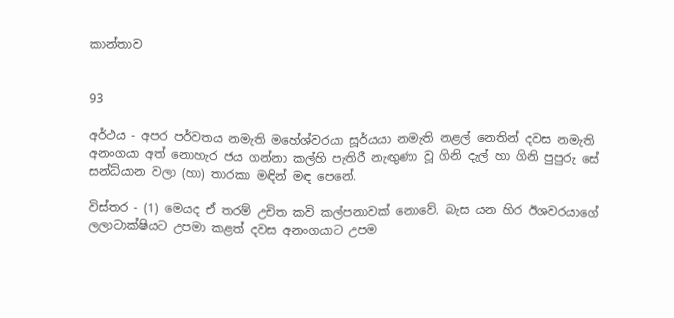කාන්තාව


93

අර්ථය - අපර පර්වතය නමැති මහේශ්වරයා සූර්යයා නමැති නළල් නෙතින් දවස නමැති අනංගයා අත් නොහැර ජය ගන්නා කල්හි පැතිරී නැඟුණා වූ ගිනි දැල් හා ගිනි පුපුරු සේ සන්ධ්යාන වලා (හා) තාරකා මඳින් මඳ පෙනේ.

විස්තර - (1) මෙයද ඒ තරම් උචිත කවි කල්පනාවක් නොවේ. බැස යන හිර ඊශවරයාගේ ලලාටාක්ෂියට උපමා කළත් දවස අනංග‍යාට උපම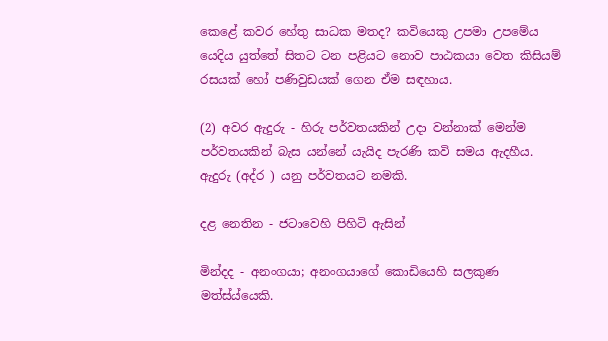කෙළේ කවර හේතු සාධක මතද? කවියෙකු උපම‍ා උපමේය යෙදිය යුත්තේ සිතට ටන පළියට නොව පාඨකයා වෙත කිසියම් රසයක් හෝ පණිවුඩයක් ගෙන ඒම සඳහාය.

(2) අවර ඇදුරු - හිරු පර්වතයකින් උදා වන්නාක් මෙන්ම පර්වතයකින් බැස යන්නේ යැයිද පැරණි කවි සමය ඇදහීය. ඇදුරු (අද්ර ) යනු පර්වතයට නමකි.

දළ නෙතින - ජටාවෙහි පිහිටි ඇසින්

මින්දද - අනංගයා; අනංගයාගේ කොඩියෙහි සලකුණ මත්ස්ය්යෙකි.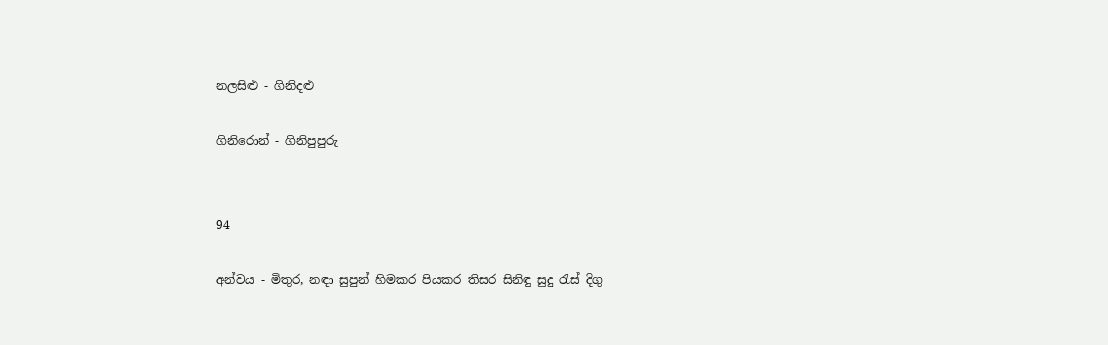නලසිළු - ගිනිදළු

ගි‍නිරොන් - ගිනිපුපුරු


94

අන්වය - මිතුර, නඳා සුපුන් හිමකර පියකර තිසර සිනිඳු සුදු රැස් දිගු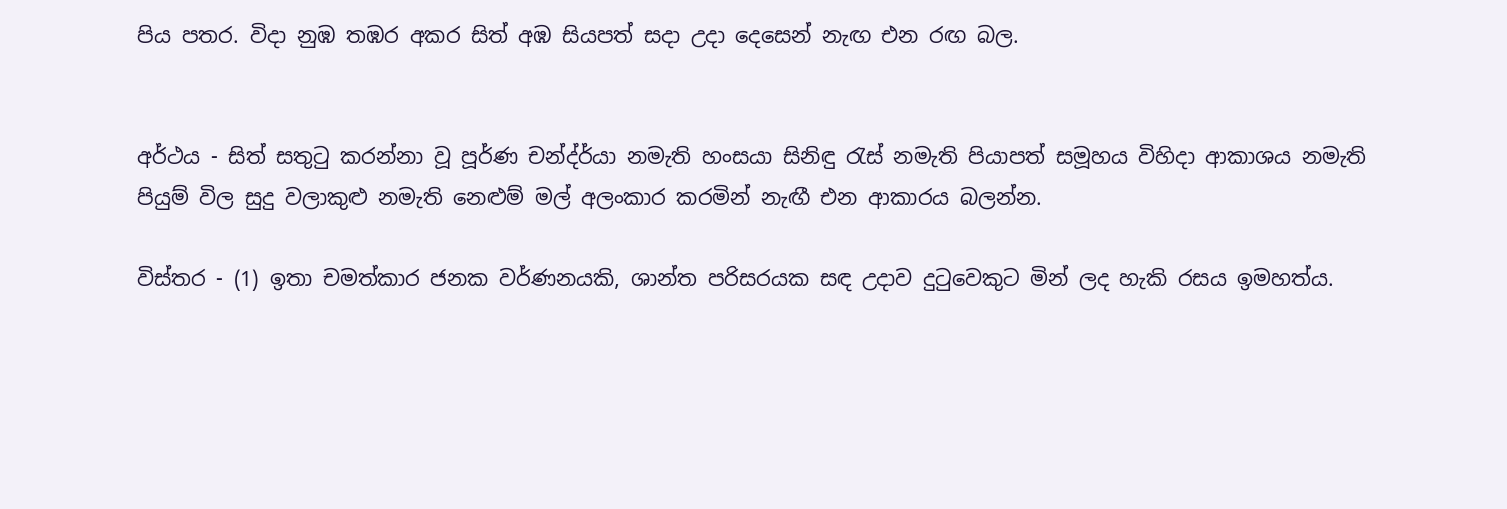පිය පතර. විදා නුඹ තඹර අකර සිත් අඹ සියපත් සදා උදා දෙසෙන් නැඟ එන රඟ බල.


අර්ථය - සිත් සතුටු කරන්නා වූ පූර්ණ චන්ද්ර්යා නමැති හංසයා සිනිඳු රැස් නමැති පියාපත් සමූහය විහිදා ආකාශය නමැති පියුම් විල සුදු වලාකුළු නමැති නෙළුම් මල් අලංකාර ක‍රමින් නැඟී එන ආකාරය බලන්න.

විස්තර - (1) ඉතා චමත්කාර ජනක වර්ණනයකි, ශාන්ත පරිසරයක සඳ උදාව දුටුවෙකුට මින් ලද හැකි රසය ඉමහත්ය.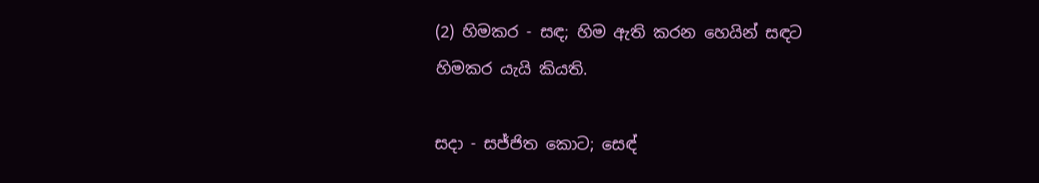(2) හිමකර - සඳ; හිම ඇති කරන හෙයින් සඳට හිමකර යැයි කියති.

සදා - සජ්ජිත ‍කොට; ස‍ෙඳ්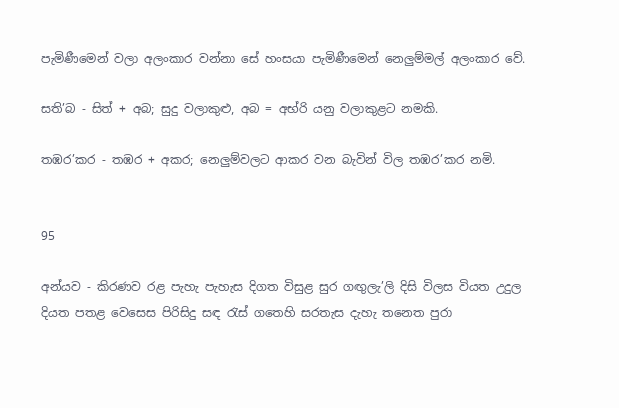පැමිණීමෙන් වලා අලංකාර වන්නා සේ හංසයා පැමිණීමෙන් නෙලුම්මල් අලංකාර වේ.

සති’බ - සිත් + අබ‍; සුදු වලාකුළු, අබ = අභ්රි යනු වලාකුළට නමකි.

තඹර’කර - තඹර + අකර; නෙලුම්වලට ආකර වන බැවින් විල තඹර’කර නමි.


95

අන්යව - කිරණව රළ පැහැ පැහැස දිගත විසුළ සුර ගඟුලැ’ලි දිසි විලස වියත උදුල දියත පතළ වෙසෙස පිරිසිදු සඳ රැස් ගතෙහි සරතැස දැහැ තනෙත පුරා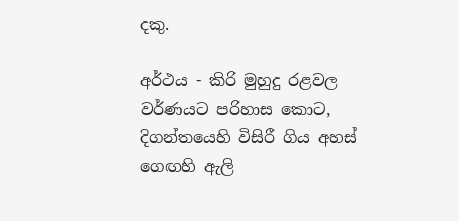දකු.

අර්ථය - කිරි මුහුදු රළවල වර්ණයට පරිහාස කොට, දිගන්තයෙහි විසිරී ගිය අහස් ග‍ෙඟහි ඇලි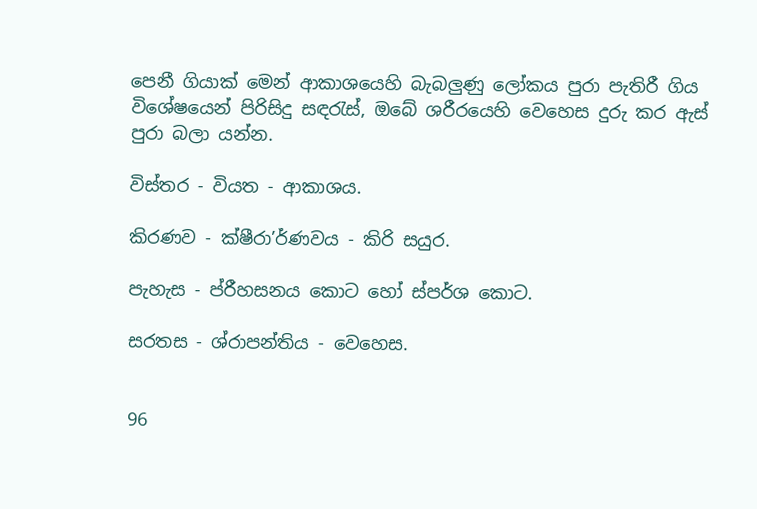පෙනී ගියාක් මෙන් ආකාශයෙහි බැබලුණු ලෝකය පුරා පැතිරී ගිය විශේෂයෙන් පිරිසිදු සඳරැස්, ඔබේ ශරීරයෙහි වෙහෙස දුරු කර ඇස් පුරා බලා යන්න.

විස්තර - වියත - ආකාශය.

කිරණව - ක්ෂීරා’ර්ණවය - කිරි සයුර.

පැහැස - ප්රීහසනය කොට හෝ ස්පර්ශ කොට.

සරතස - ශ්රාපන්තිය - වෙහෙස.


96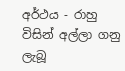අර්ථය - රාහු විසින් අල්ලා ගනු ලැබූ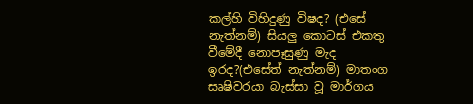කල්හි විහිදුණු විෂද? (එසේ නැත්නම්) සියලු කොටස් එකතු වීමේදී නොපෑසුණු මැද ඉරද?(එසේත් නැත්නම්) මාතංග සෘෂිවරයා බැස්සා වූ මාර්ගය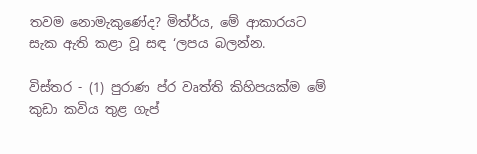තවම නොමැකුණේද? මිත්ර්ය, මේ ආකාරයට සැක ඇති කළා වූ සඳ ‘ලපය බලන්න.

විස්තර - (1) පුරාණ ප්ර වෘත්ති කිහිපයක්ම මේ කුඩා කවිය තුළ ගැප්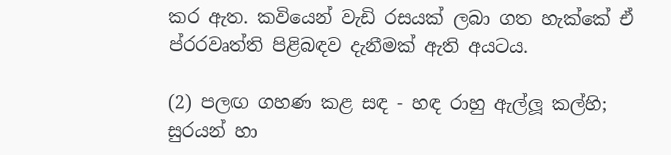කර ඇත. කවියෙන් වැඩි රසයක් ලබා ගත හැක්කේ ඒ ප්රරවෘත්ති පිළිබඳව දැනීමක් ඇති අයටය.

(2) පලඟ ගහණ කළ සඳ - හඳ රාහු ඇල්ලූ කල්හි; සුරයන් හා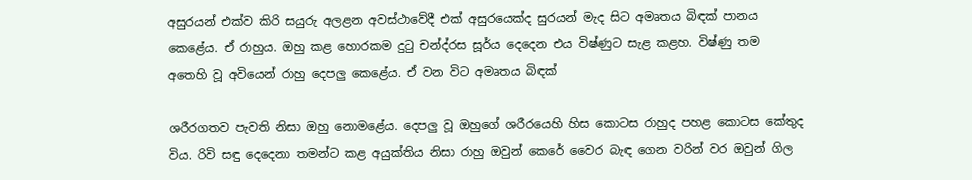අසුරයන් එක්ව කිරි සයුරු අලළන අවස්ථාවේදී එක් අසුරයෙක්ද සුරයන් මැද සිට අමෘතය බිඳක් පානය කෙළේය. ඒ රාහුය. ඔහු කළ හොරකම දුටු චන්ද්රස සූර්ය දෙදෙන එය විෂ්ණුට සැළ කළහ. විෂ්ණු තම අතෙහි වූ අවියෙන් රාහු දෙපලු කෙළේය. ඒ වන විට අමෘතය බිඳක්

ශරීරගතව පැවති නිසා ඔහු නොමළේය. දෙපලු වූ ඔහුගේ ශරීරයෙහි හිස කොටස රාහුද පහළ කොටස කේතුද විය. රිවි සඳු දෙදෙනා තමන්ට කළ අයුක්තිය නිසා රාහු ඔවුන් කෙරේ වෛර බැඳ ගෙන වරින් වර ඔවුන් ගිල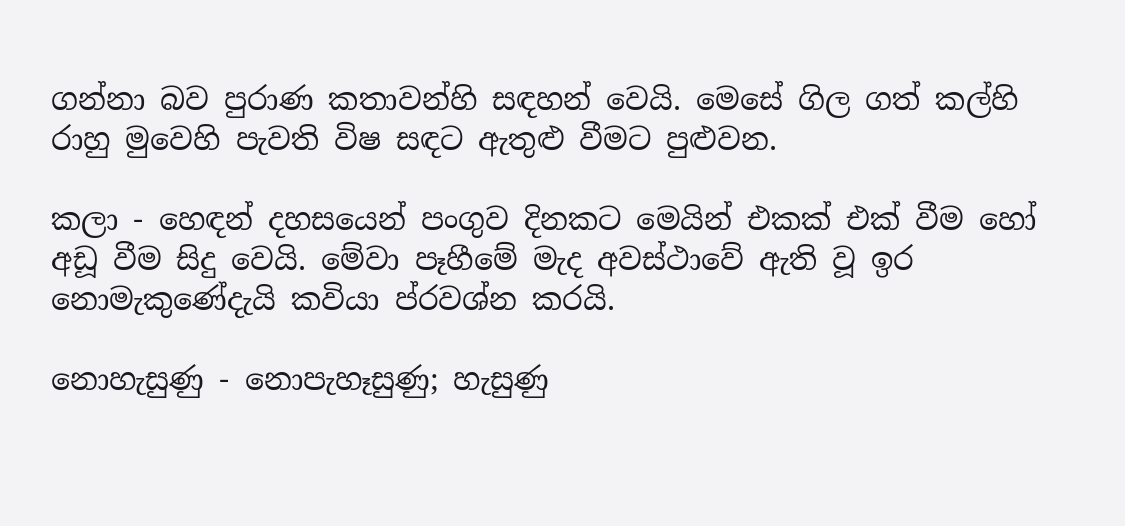ගන්නා බව පුරාණ කතාවන්හි සඳහන් වෙයි. මෙසේ ගිල ගත් කල්හි රාහු මුවෙහි පැවති විෂ සඳට ඇතුළු වීමට පුළුවන.

කලා - හ‍ෙඳන් දහසයෙන් පංගුව දිනකට මෙයින් එකක් එක් වීම හෝ අඩූ වීම සිදු වෙයි. මේවා පෑහී‍මේ මැද අවස්ථාවේ ඇති වූ ඉර නොමැකුණේදැයි කවියා ප්රවශ්න කරයි.

නොහැසුණු - නොපැහෑසුණු; හැසුණු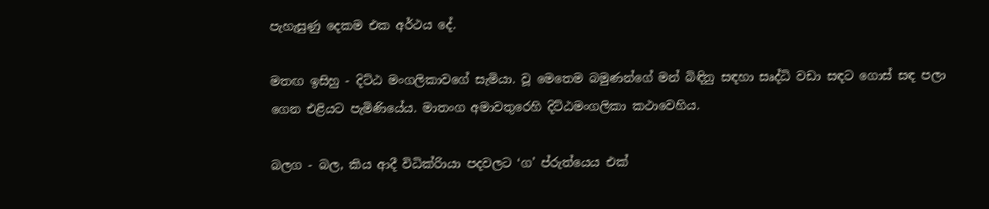පැහැසුණු දෙකම එක අර්ථය දේ.

මතඟ ඉසිහු - දිට්ඨ මංගලිකාවගේ සැමියා. වූ මෙතෙම බමුණන්ගේ මන් බිඳිනු සඳහා සෘද්ධි වඩා ‍සඳට ගොස් සඳ පලා ගෙන එළියට පැමිණියේය. මාතංග අමාවතුරෙහි දිට්ඨමංගලිකා කථාවෙහිය.

බලග - බල, කිය ආදී විධික්රිායා පදවලට ‘ග’ ප්රුත්යෙය එක්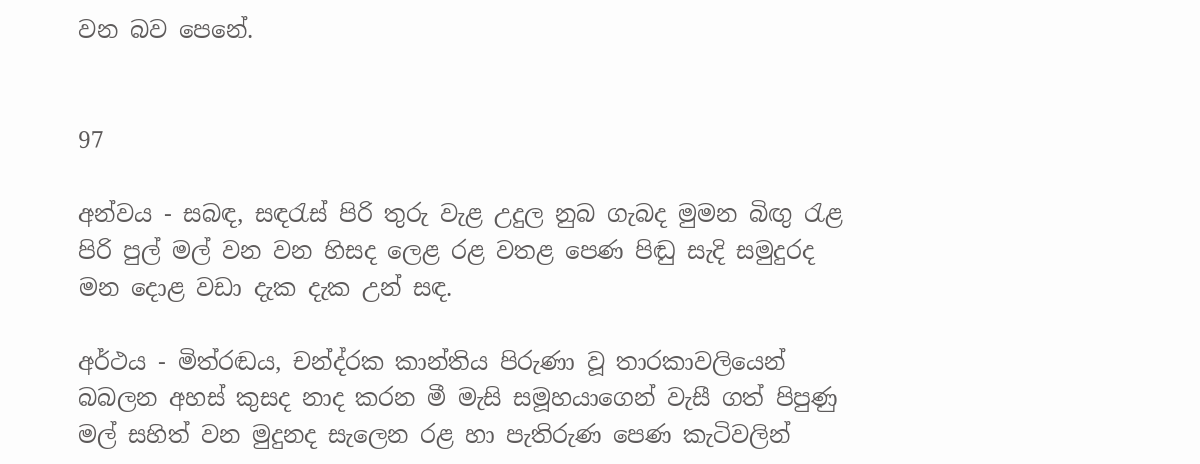වන බව පෙනේ.


97

අන්වය - සබඳ, සඳරැස් පිරි තුරු වැළ උදුල නුබ ගැබද මුමන බිඟු රැළ පිරි පුල් මල් වන වන හිසද ලෙළ රළ වතළ පෙණ පිඬු සැදි සමුදුරද මන දොළ වඩා දැක දැක උන් සඳ.

අර්ථය - මිත්රඬය, චන්ද්රක කාන්තිය පිරුණා වූ තාරකාවලියෙන් බබලන අහස් කුසද නාද කරන මී මැසි සමූහයාගෙන් වැසී ගත් පිපුණු මල් සහිත් වන මුදුනද සැලෙන රළ හා පැතිරුණ පෙණ කැටිවලින්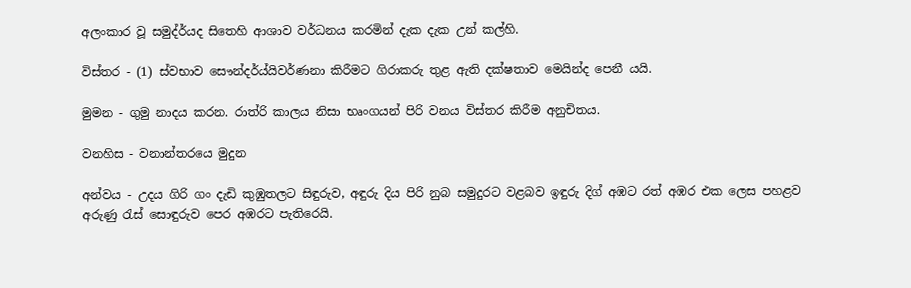අලංකාර වූ සමුද්ර්යද සිතෙහි ආශාව වර්ධනය කරමින් දැක දැක උන් කල්හි.

විස්තර - (1) ස්වභාව සෞන්දර්ය්යිවර්ණනා කිරීමට ගිරාකරු තුළ ඇති දක්ෂතාව මෙයින්ද පෙනී යයි.

මුමන - ගුමු නාදය කරන. රාත්රි කාලය නිසා භෘංගයන් පිරි වනය විස්තර කිරීම අනුචිතය.

වනහිස - වනාන්තරයෙ මුදුන

අන්වය - උදය ගිරි ගං දැඩි කුඹුතලට සිඳුරුව, අඳුරු දිය පිරි නුබ සමුදුරට වළබව ඉඳුරු දිග් අඹට රත් අඹර එක ලෙස පහළව අරුණු රැස් සොඳුරුව පෙර අඹරට පැතිරෙයි.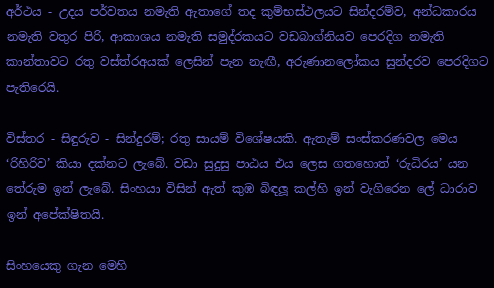අර්ථය - උදය පර්වතය නමැති ඇතාගේ තද කුම්භස්ථලයට සින්දරම්ව, අන්ධකාරය නමැති වතුර පිරි, ආකාශය නමැති සමුද්රකයට වඩබාග්නියව පෙරදිග නමැති කාන්තාවට රතු වස්ත්රඅයක් ලෙසින් පැන නැඟී, අරුණ‍ා‍නලෝකය සුන්දරව පෙරදිගට පැතිරෙයි.

විස්තර - සිඳුරුව - සින්දුරම්; රතු සායම් විශේෂයකි. ඇතැම් සංස්කරණවල මෙය ‘රිහිරිව’ කියා දක්නට ලැබේ. වඩා සුදුසු පාඨය එය ලෙස ගතහොත් ‘රුධිරය’ යන තේරුම ඉන් ලැබේ. සිංහයා විසින් ඇත් කුඹ බිඳලූ කල්හි ඉන් වැගිරෙන ලේ ධාරාව ඉන් අ‍පේක්ෂිතයි.

සිංහයෙකු ගැන මෙහි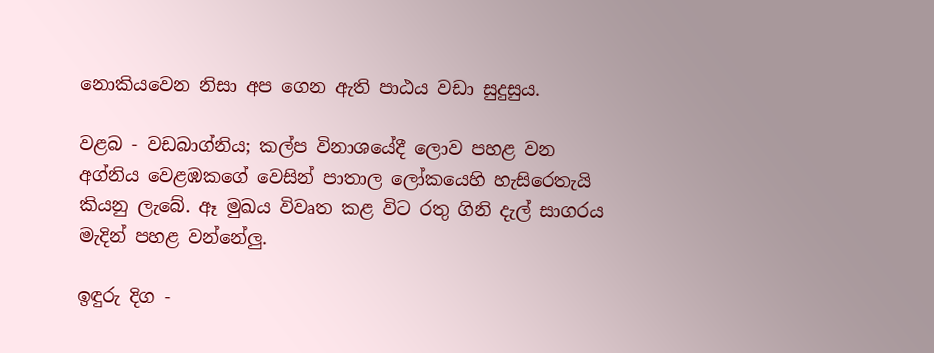නොකියවෙන නිසා අප ගෙන ඇති පාඨය වඩා සුදුසුය.

වළබ - වඩබාග්නිය; කල්ප විනාශයේදී ලොව පහළ වන අග්නිය වෙළඹකගේ වෙසින් පාතාල ලෝකයෙහි හැසිරෙතැයි කියනු ලැබේ. ඈ මුඛය විවෘත කළ විට රතු ගිනි දැල් සාගරය මැදින් පහළ වන්නේලු.

ඉඳුරු දිග -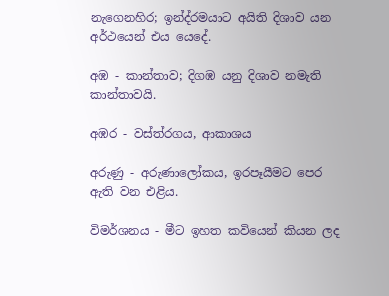නැගෙනහිර; ඉන්ද්රමයාට අයිති දිශාව යන අර්ථයෙන් එය යෙදේ.

අඹ - කාන්තාව; දිගඹ යනු දිශාව නමැති කාන්තාවයි.

අඹර - වස්ත්රගය, ආකාශය

අරුණු - අරුණාලෝකය, ඉරපෑයීමට පෙර ඇති වන එළිය.

විමර්ශනය - මීට ඉහත කවියෙන් කියන ලද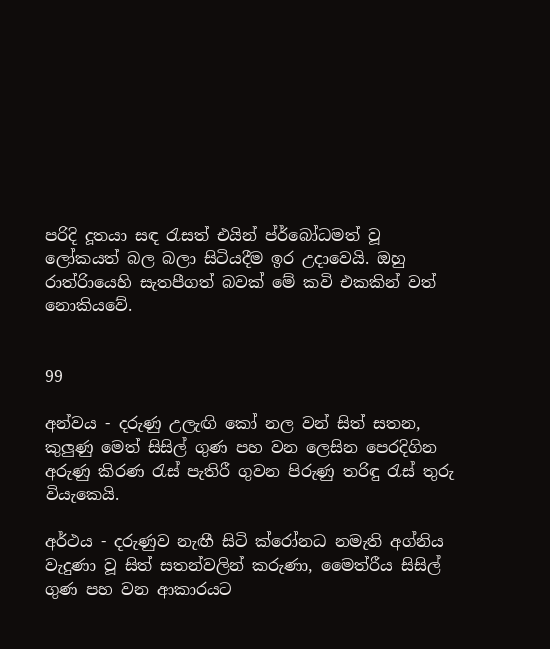පරිදි දූතයා සඳ රැසත් එයින් ප්ර්බෝධමත් වූ ලෝකයත් බල බලා සිටියදීම ඉර උදාවෙයි. ඔහු රාත්රිායෙහි සැතපීගත් බවක් මේ කවි එකකින් වත් නොකියවේ.


99

අන්වය - දරුණු උලැඟි කෝ නල වන් සිත් සතන, කුලුණු මෙත් සිසිල් ගුණ පහ වන ලෙසින පෙරදිගින අරුණු කිරණ රැස් පැතිරී ගුවන පිරුණු තරිඳු රැස් තුරු වියැකෙයි.

අර්ථය - දරුණුව නැඟී සිටි ක්රෝනධ නමැති අග්නිය වැදුණා වූ සිත් සතන්වලින් කරුණා, මෛත්රීය සිසිල් ගුණ පහ වන ආකාරයට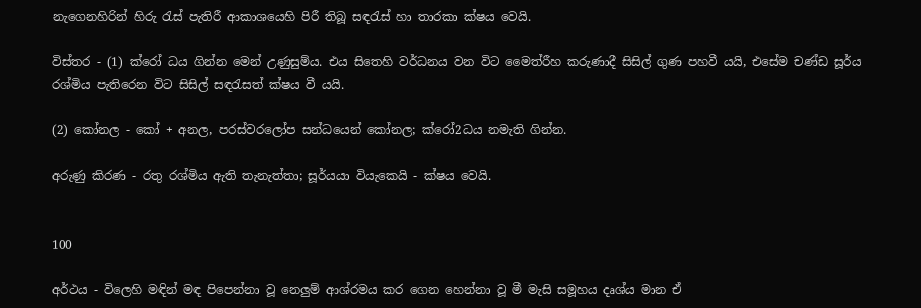නැගෙනහිරින් හිරු රැස් පැතිරී ආකාශයෙහි පිරී තිබූ සඳරැස් හා තාරකා ක්ෂය වෙයි.

විස්තර - (1) ක්රෝ ධය ගින්න මෙන් උණුසුම්ය. එය සිතෙහි වර්ධනය වන විට මෛත්රීහ කරුණාදී සිසිල් ගුණ පහවී යයි, එසේම චණ්ඩ සූර්ය රශ්මිය පැතිරෙන විට සිසිල් සඳරැසත් ක්ෂය වී යයි.

(2) කෝනල - කෝ + අනල, පරස්වරලෝප සන්ධයෙන් කෝනල; ක්රෝ2ධය නමැති ගින්න.

අරුණු කිරණ - රතු රශ්මිය ඇති තැනැත්තා; සූර්යයා වියැකෙයි - ක්ෂය වෙයි.


100

අර්ථය - විලෙහි මඳින් මඳ පිපෙන්නා වූ නෙලුම් ආශ්රමය කර ගෙන හෙන්නා වූ මී මැසි සමූහය දෘශ්ය මාන ඒ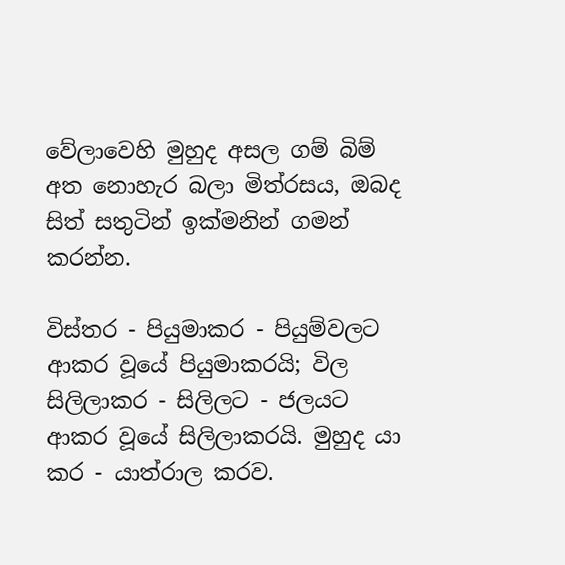වේලාවෙහි මුහුද අසල ගම් බිම් අත නොහැර බලා මිත්රසය, ඔබද සිත් සතුටින් ඉක්මනින් ගමන් කරන්න.

විස්තර - පියුමාකර - පියුම්වලට ආකර වූයේ පියුමාකරයි; විල සිලිලාකර - සිලිලට - ජලයට ආකර වූයේ සිලිලාකරයි. මුහුද යා කර - යාත්රාල කරව.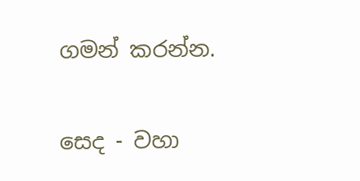ගමන් කරන්න.

සෙද - වහා